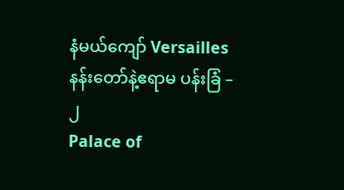နံမယ်ကျော် Versailles နန်းတော်နဲ့ဧရာမ ပန်းခြံ – ၂
Palace of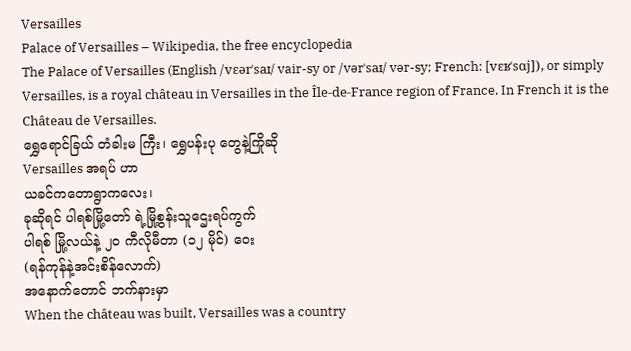Versailles
Palace of Versailles – Wikipedia, the free encyclopedia
The Palace of Versailles (English /vɛərˈsaɪ/ vair-sy or /vərˈsaɪ/ vər-sy; French: [vɛʁˈsɑj]), or simply Versailles, is a royal château in Versailles in the Île-de-France region of France. In French it is the Château de Versailles.
ရွှေရောင်ခြယ် တံခါးမ ကြီး၊ ရွှေပန်းပု တွေနဲ့ကြိုဆို
Versailles အရပ် ဟာ
ယခင်ကတောရွာကလေး၊
ခုဆိုရင် ပါရစ်မြို့တော် ရဲ့မြို့စွန်းသူဌေးရပ်ကွက်
ပါရစ် မြို့လယ်နဲ့ ၂ဝ ကီလိုမီတာ (၁၂ မိုင်) ဝေး
(ရန်ကုန်နဲ့အင်းစိန်လောက်)
အနောက်တောင် ဘက်နားမှာ
When the château was built, Versailles was a country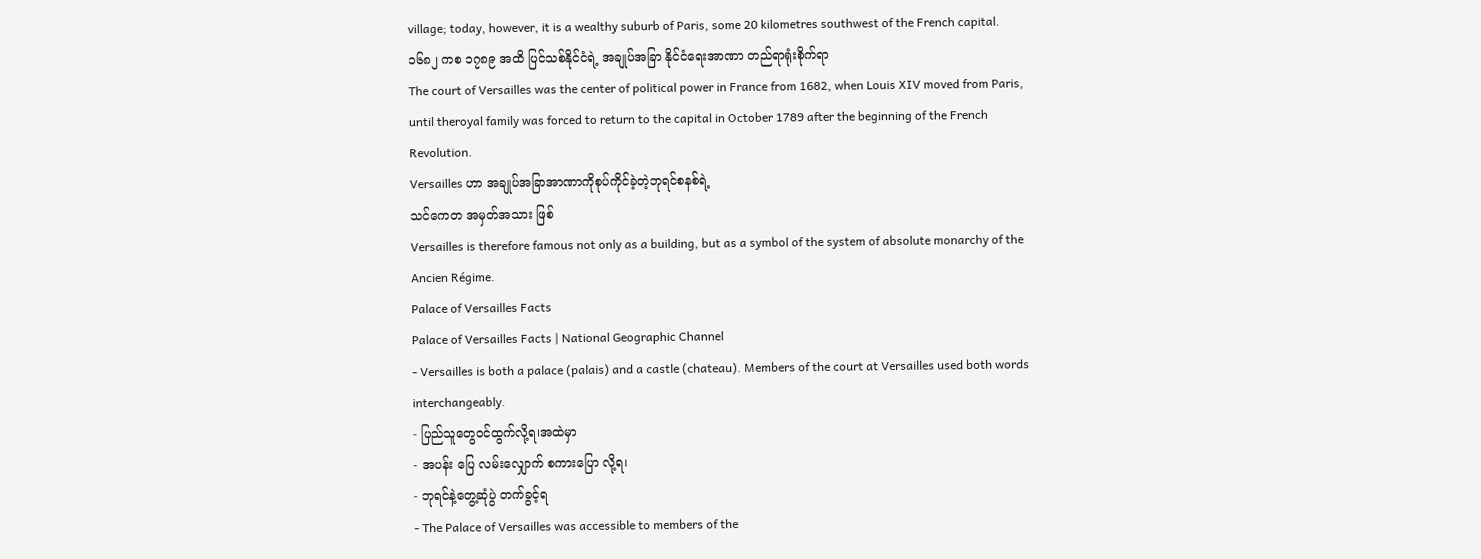village; today, however, it is a wealthy suburb of Paris, some 20 kilometres southwest of the French capital.
၁၆၈၂ ကစ ၁၇၈၉ အထိ ပြင်သစ်နိုင်ငံရဲ့ အချုပ်အခြာ နိုင်ငံရေးအာဏာ တည်ရာရုံးစိုက်ရာ
The court of Versailles was the center of political power in France from 1682, when Louis XIV moved from Paris, until theroyal family was forced to return to the capital in October 1789 after the beginning of the French Revolution.
Versailles ဟာ အချုပ်အခြာအာဏာကိုစုပ်ကိုင်ခဲ့တဲ့ဘုရင်စနစ်ရဲ့
သင်ကေတ အမှတ်အသား ဖြစ်
Versailles is therefore famous not only as a building, but as a symbol of the system of absolute monarchy of the Ancien Régime.
Palace of Versailles Facts
Palace of Versailles Facts | National Geographic Channel
- Versailles is both a palace (palais) and a castle (chateau). Members of the court at Versailles used both words interchangeably.
- ပြည်သူတွေဝင်ထွက်လို့ရ၊အထဲမှာ
- အပန်း ပြေ လမ်းလျှောက် စကားပြော လို့ရ၊
- ဘုရင်နဲ့တွေ့ဆုံပွဲ တက်ခွင့်ရ
- The Palace of Versailles was accessible to members of the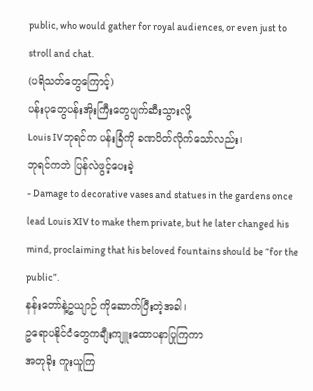public, who would gather for royal audiences, or even just to stroll and chat.
(ပရိသတ်တွေကြောင့်)
ပန်းပုတွေပန်းအိုးကြီးတွေပျက်ဆီးသွားလို့
Louis IVဘုရင်က ပန်းခြံကို ခဏပိတ်လိုက်သော်လည်း၊
ဘုရင်ကဘဲ ပြန်လဲဖွင့်ပေးခဲ့
- Damage to decorative vases and statues in the gardens once lead Louis XIV to make them private, but he later changed his mind, proclaiming that his beloved fountains should be “for the public”.
နန်းတော်နဲ့ဥယျာဉ် ကိုဆောက်ပြီးတဲ့အခါ၊
ဥရောပနိုင်ငံတွေကချီးကျူးထောပနာပြုကြကာ
အတုခိုး ကူးယူကြ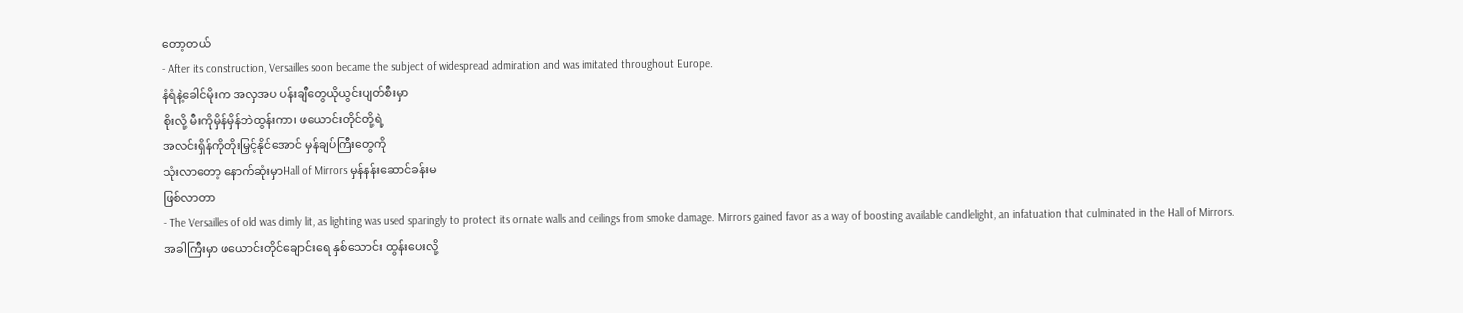တော့တယ်
- After its construction, Versailles soon became the subject of widespread admiration and was imitated throughout Europe.
နံရံနဲ့ခေါင်မိုးက အလှအပ ပန်းချီတွေယိုယွင်းပျတ်စီးမှာ
စိုးလို့ မီးကိုမှိန်မှိန်ဘဲထွန်းကာ၊ ဖယောင်းတိုင်တို့ရဲ့
အလင်းရှိန်ကိုတိုးမြှင့်နိုင်အောင် မှန်ချပ်ကြီးတွေကို
သုံးလာတော့ နောက်ဆုံးမှာHall of Mirrors မှန်နန်းဆောင်ခန်းမ
ဖြစ်လာတာ
- The Versailles of old was dimly lit, as lighting was used sparingly to protect its ornate walls and ceilings from smoke damage. Mirrors gained favor as a way of boosting available candlelight, an infatuation that culminated in the Hall of Mirrors.
အခါကြီးမှာ ဖယောင်းတိုင်ချောင်းရေ နှစ်သောင်း ထွန်းပေးလို့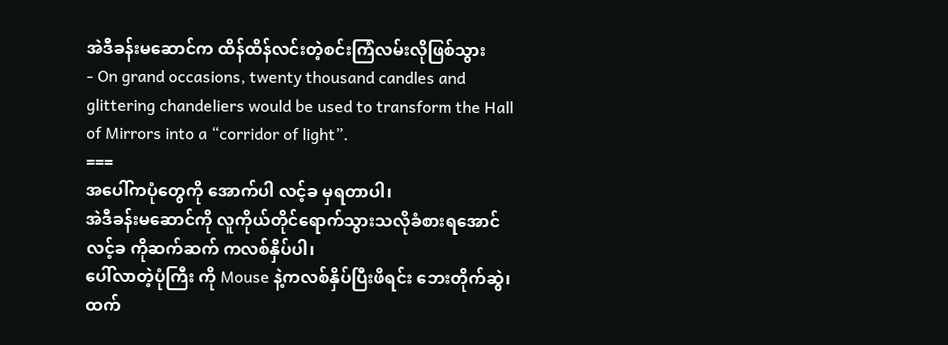အဲဒီခန်းမဆောင်က ထိန်ထိန်လင်းတဲ့စင်းကြံလမ်းလိုဖြစ်သွား
- On grand occasions, twenty thousand candles and glittering chandeliers would be used to transform the Hall of Mirrors into a “corridor of light”.
===
အပေါ်ကပုံတွေကို အောက်ပါ လင့်ခ မှရတာပါ၊
အဲဒီခန်းမဆောင်ကို လူကိုယ်တိုင်ရောက်သွားသလိုခံစားရအောင်
လင့်ခ ကိုဆက်ဆက် ကလစ်နှိပ်ပါ၊
ပေါ်လာတဲ့ပုံကြီး ကို Mouse နဲ့ကလစ်နှိပ်ပြီးဖိရင်း ဘေးတိုက်ဆွဲ၊ထက်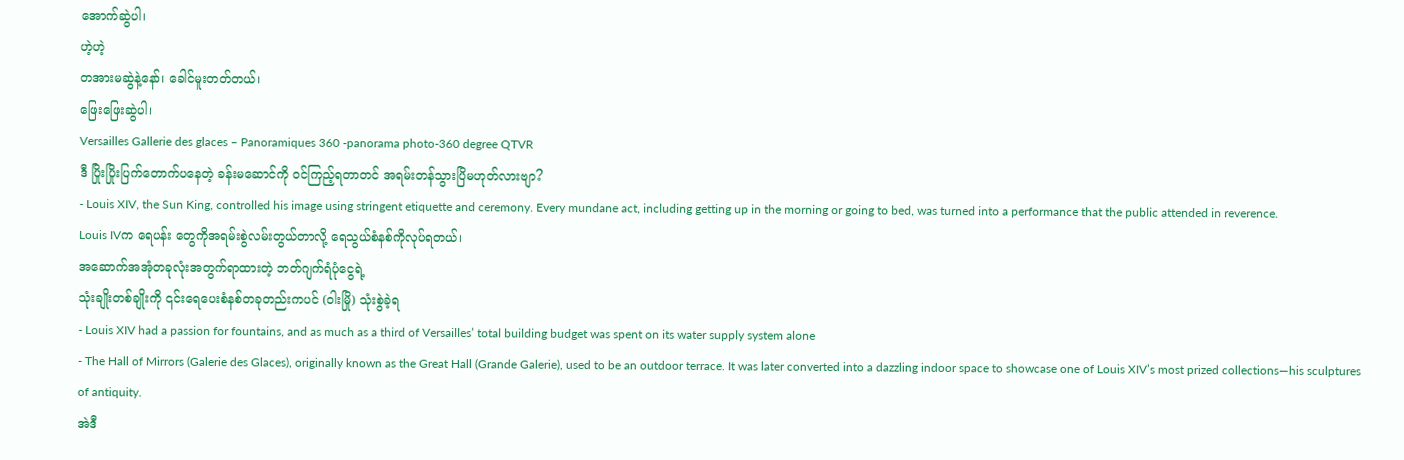အောက်ဆွဲပါ၊
ဟဲ့ဟဲ့
တအားမဆွဲနဲ့နော်၊ ခေါင်မူးတတ်တယ်၊
ဖြေးဖြေးဆွဲပါ၊
Versailles Gallerie des glaces – Panoramiques 360 -panorama photo-360 degree QTVR
ဒီ ပြိုးပြိုးပြက်တောက်ပနေတဲ့ ခန်းမဆောင်ကို ဝင်ကြည့်ရတာတင် အရမ်းတန်သွားပြိမဟုတ်လားဗျာ?
- Louis XIV, the Sun King, controlled his image using stringent etiquette and ceremony. Every mundane act, including getting up in the morning or going to bed, was turned into a performance that the public attended in reverence.
Louis IVက ရေပန်း တွေကိုအရမ်းစွဲလမ်းတွယ်တာလို့ ရေသွယ်စံနစ်ကိုလုပ်ရတယ်၊
အဆောက်အအုံတခုလုံးအတွက်ရာထားတဲ့ ဘတ်ဂျက်ရံပုံငွေရဲ့
သုံးချိုးတစ်ချိုးကို ၎င်းရေပေးစံနစ်တခုတည်းကပင် (ဝါးမြို) သုံးစွဲခဲ့ရ
- Louis XIV had a passion for fountains, and as much as a third of Versailles’ total building budget was spent on its water supply system alone
- The Hall of Mirrors (Galerie des Glaces), originally known as the Great Hall (Grande Galerie), used to be an outdoor terrace. It was later converted into a dazzling indoor space to showcase one of Louis XIV’s most prized collections—his sculptures of antiquity.
အဲဒီ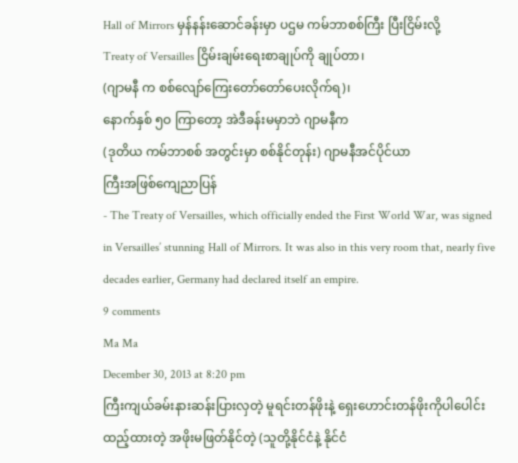Hall of Mirrors မှန်နန်းဆောင်ခန်းမှာ ပဌမ ကမ်ဘာစစ်ကြီး ပြီးငြိမ်းလို့
Treaty of Versailles ငြိမ်းချမ်းရေးစာချုပ်ကို ချုပ်တာ၊
(ဂျာမနီ က စစ်လျော်ကြေးတော်တော်ပေးလိုက်ရ)၊
နောက်နှစ် ၅ဝ ကြာတော့ အဲဒီခန်းမမှာဘဲ ဂျာမနီက
(ဒုတိယ ကမ်ဘာစစ် အတွင်းမှာ စစ်နိုင်တုန်း) ဂျာမနီအင်ပိုင်ယာ
ကြီးအဖြစ်ကျေညာပြန်
- The Treaty of Versailles, which officially ended the First World War, was signed in Versailles’ stunning Hall of Mirrors. It was also in this very room that, nearly five decades earlier, Germany had declared itself an empire.
9 comments
Ma Ma
December 30, 2013 at 8:20 pm
ကြီးကျယ်ခမ်းနားဆန်းပြားလှတဲ့ မူရင်းတန်ဖိုးနဲ့ ရှေးဟောင်းတန်ဖိုးကိုပါပေါင်းထည့်ထားတဲ့ အဖိုးမဖြတ်နိုင်တဲ့ (သူတို့နိုင်ငံနဲ့ နိုင်ငံ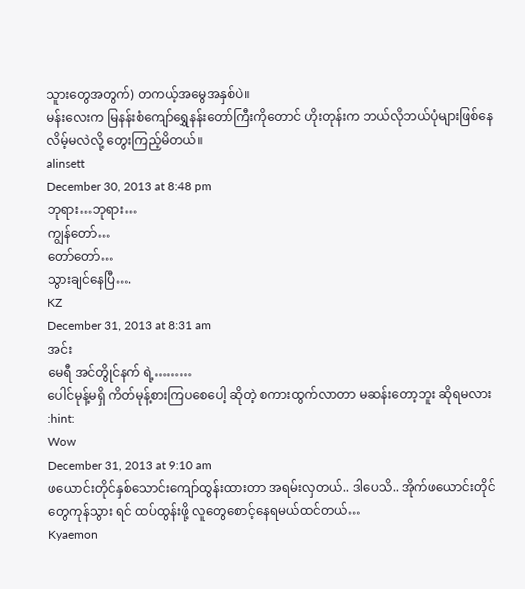သူားတွေအတွက်) တကယ့်အမွေအနှစ်ပဲ။
မန်းလေးက မြနန်းစံကျော်ရွှေနန်းတော်ကြီးကိုတောင် ဟိုးတုန်းက ဘယ်လိုဘယ်ပုံများဖြစ်နေလိမ့်မလဲလို့ တွေးကြည့်မိတယ်။
alinsett
December 30, 2013 at 8:48 pm
ဘုရား…ဘုရား…
ကျွန်တော်…
တော်တော်…
သွားချင်နေပြီ….
KZ
December 31, 2013 at 8:31 am
အင်း
မေရီ အင်တွိုင်နက် ရဲ့………
ပေါင်မုန့်မရှိ ကိတ်မုန့်စားကြပစေပေါ့ ဆိုတဲ့ စကားထွက်လာတာ မဆန်းတော့ဘူး ဆိုရမလား
:hint:
Wow
December 31, 2013 at 9:10 am
ဖယောင်းတိုင်နှစ်သောင်းကျော်ထွန်းထားတာ အရမ်းလှတယ်.. ဒါပေသိ.. အိုက်ဖယောင်းတိုင်တွေကုန်သွား ရင် ထပ်ထွန်းဖို့ လူတွေစောင့်နေရမယ်ထင်တယ်…
Kyaemon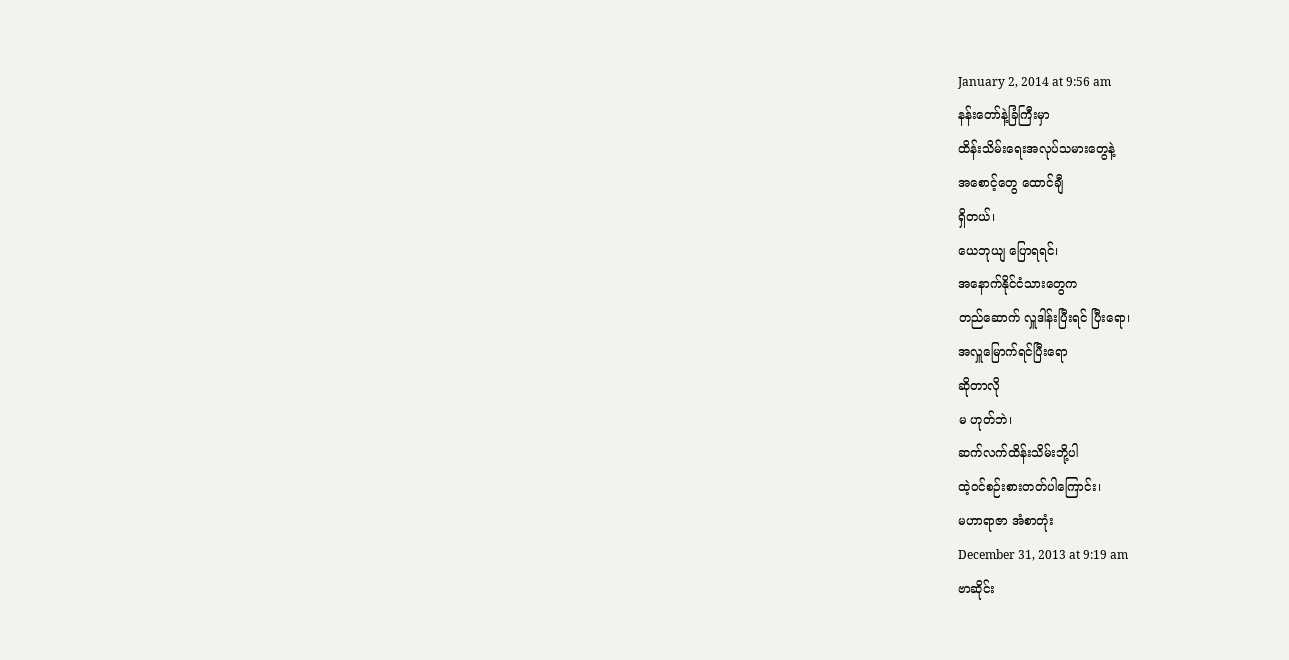January 2, 2014 at 9:56 am
နန်းတော်နဲ့ခြံကြီးမှာ
ထိန်းသိမ်းရေးအလုပ်သမားတွေနဲ့
အစောင့်တွေ ထောင်ချီ
ရှိတယ်၊
ယေဘုယျ ပြောရရင်၊
အနောက်နိုင်ငံသားတွေက
တည်ဆောက် လှူဒါန်းပြီးရင် ပြီးရော၊
အလှူမြောက်ရင်ပြီးရော
ဆိုတာလို
မ ဟုတ်ဘဲ၊
ဆက်လက်ထိန်းသိမ်းဘို့ပါ
ထဲ့ဝင်စဉ်းစားတတ်ပါကြောင်း၊
မဟာရာဇာ အံစာတုံး
December 31, 2013 at 9:19 am
ဗာဆိုင်း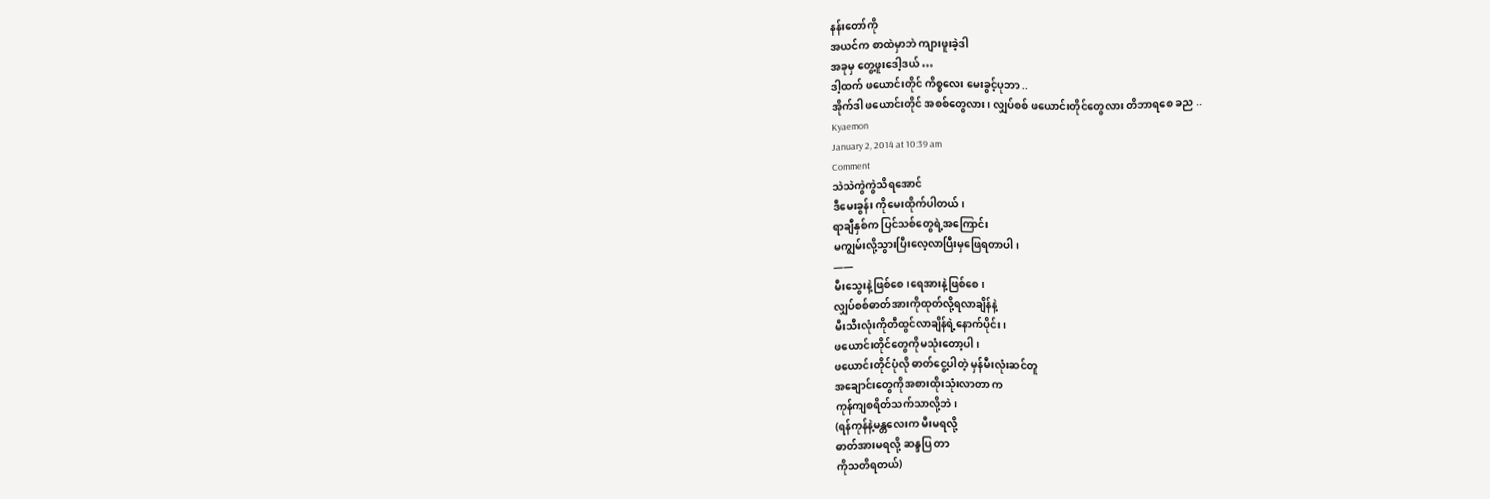နန်းတော်ကို
အယင်က စာထဲမှာဘဲ ကျားဖူးခဲ့ဒါ
အခုမှ တွေ့ဖူးဒေါ့ဒယ် …
ဒါ့ထက် ဖယောင်းတိုင် ကိစ္စလေး မေးခွင့်ပုဘာ ..
အိုက်ဒါ ဖယောင်းတိုင် အစစ်တွေလား၊ လျှပ်စစ် ဖယောင်းတိုင်တွေလား တိဘာရစေ ခည ..
Kyaemon
January 2, 2014 at 10:39 am
Comment
သဲသဲကွဲကွဲသိရအောင်
ဒီမေးခွန်း ကိုမေးထိုက်ပါတယ်၊
ရာချီနှစ်က ပြင်သစ်တွေရဲ့အကြောင်း
မကျွမ်းလို့သွားပြီးလေ့လာပြီးမှဖြေရတာပါ၊
——
မီးသွေးနဲ့ဖြစ်စေ၊ရေအားနဲ့ဖြစ်စေ၊
လျှပ်စစ်ဓာတ်အားကိုထုတ်လို့ရလာချိန်နဲ့
မီးသီးလုံးကိုတီထွင်လာချိန်ရဲ့နောက်ပိုင်း၊
ဖယောင်းတိုင်တွေကိုမသုံးတော့ပါ၊
ဖယောင်းတိုင်ပုံလို ဓာတ်ငွေ့ပါတဲ့ မှန်မီးလုံးဆင်တူ
အချောင်းတွေကိုအစားထိုးသုံးလာတာ က
ကုန်ကျစရိတ်သက်သာလို့ဘဲ၊
(ရန်ကုန်နဲ့မန္တလေးက မီးမရလို့
ဓာတ်အားမရလို့ ဆန္ဒပြ တာ
ကိုသတိရတယ်)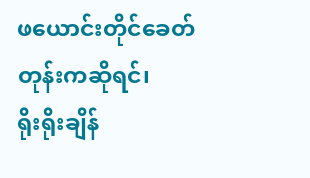ဖယောင်းတိုင်ခေတ်တုန်းကဆိုရင်၊
ရိုးရိုးချိန်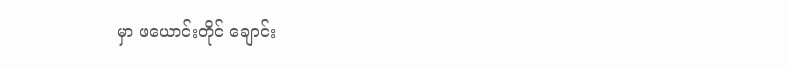မှာ ဖယောင်းတိုင် ချောင်း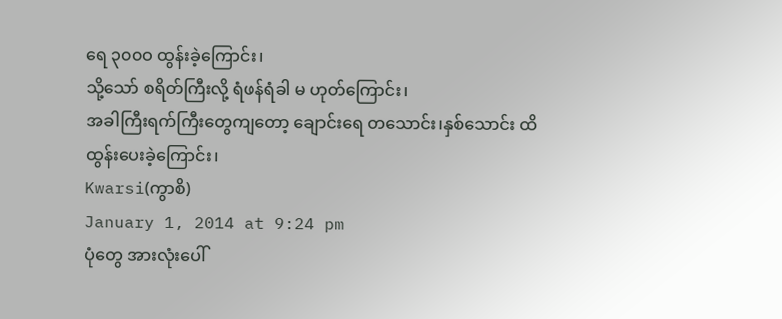ရေ ၃၀၀ဝ ထွန်းခဲ့ကြောင်း၊
သို့သော် စရိတ်ကြီးလို့ ရံဖန်ရံခါ မ ဟုတ်ကြောင်း၊
အခါကြီးရက်ကြီးတွေကျတော့ ချောင်းရေ တသောင်း၊နှစ်သောင်း ထိ
ထွန်းပေးခဲ့ကြောင်း၊
Kwarsi(ကွာစိ)
January 1, 2014 at 9:24 pm
ပုံတွေ အားလုံးပေါ်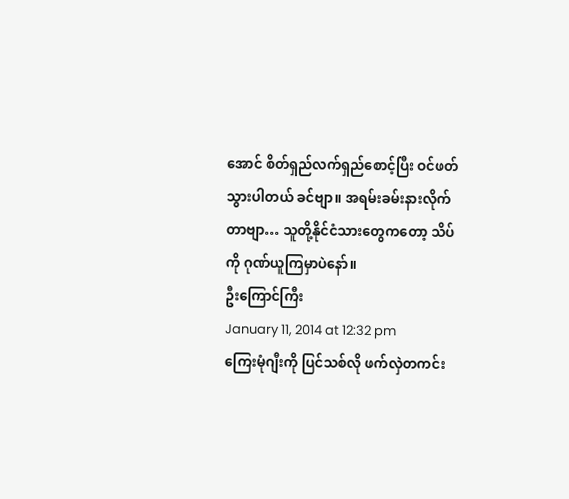အောင် စိတ်ရှည်လက်ရှည်စောင့်ပြီး ဝင်ဖတ်သွားပါတယ် ခင်ဗျာ။ အရမ်းခမ်းနားလိုက်တာဗျာ… သူတို့နိုင်ငံသားတွေကတော့ သိပ်ကို ဂုဏ်ယူကြမှာပဲနော်။
ဦးကြောင်ကြီး
January 11, 2014 at 12:32 pm
ကြေးမုံဂျီးကို ပြင်သစ်လို ဖက်လှဲတကင်း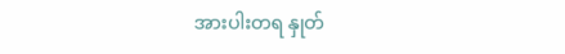အားပါးတရ နှုတ်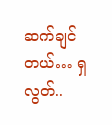ဆက်ချင်တယ်… ရှလွတ်..